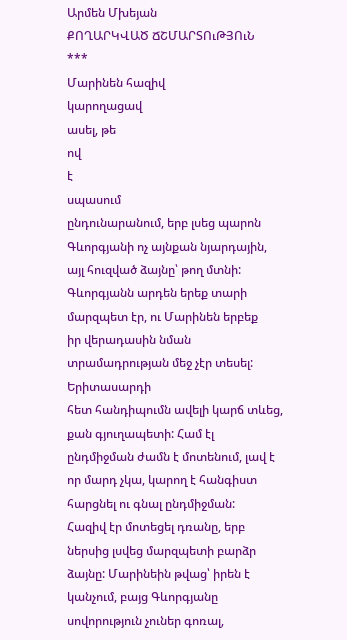Արմեն Մխեյան
ՔՈՂԱՐԿՎԱԾ ՃՇՄԱՐՏՈւԹՅՈւՆ
***
Մարինեն հազիվ
կարողացավ
ասել, թե
ով
է
սպասում
ընդունարանում, երբ լսեց պարոն Գևորգյանի ոչ այնքան նյարդային,
այլ հուզված ձայնը՝ թող մտնի:
Գևորգյանն արդեն երեք տարի մարզպետ էր, ու Մարինեն երբեք
իր վերադասին նման տրամադրության մեջ չէր տեսել: Երիտասարդի
հետ հանդիպումն ավելի կարճ տևեց, քան գյուղապետի: Համ էլ
ընդմիջման ժամն է մոտենում, լավ է որ մարդ չկա, կարող է հանգիստ
հարցնել ու գնալ ընդմիջման:
Հազիվ էր մոտեցել դռանը, երբ ներսից լսվեց մարզպետի բարձր
ձայնը: Մարինեին թվաց՝ իրեն է կանչում, բայց Գևորգյանը
սովորություն չուներ գոռալ,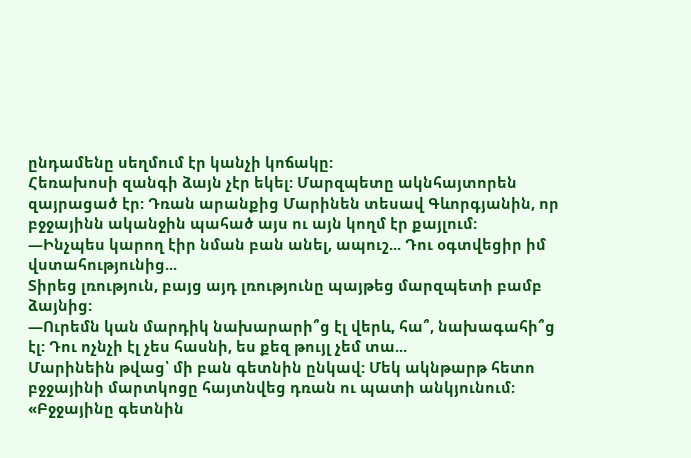ընդամենը սեղմում էր կանչի կոճակը:
Հեռախոսի զանգի ձայն չէր եկել: Մարզպետը ակնհայտորեն
զայրացած էր: Դռան արանքից Մարինեն տեսավ Գևորգյանին, որ
բջջայինն ականջին պահած այս ու այն կողմ էր քայլում:
―Ինչպես կարող էիր նման բան անել, ապուշ... Դու օգտվեցիր իմ
վստահությունից...
Տիրեց լռություն, բայց այդ լռությունը պայթեց մարզպետի բամբ
ձայնից:
―Ուրեմն կան մարդիկ նախարարի՞ց էլ վերև, հա՞, նախագահի՞ց
էլ: Դու ոչնչի էլ չես հասնի, ես քեզ թույլ չեմ տա...
Մարինեին թվաց՝ մի բան գետնին ընկավ: Մեկ ակնթարթ հետո
բջջայինի մարտկոցը հայտնվեց դռան ու պատի անկյունում:
«Բջջայինը գետնին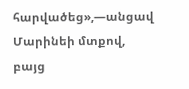հարվածեց»,―անցավ Մարինեի մտքով, բայց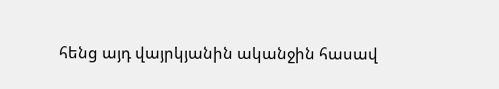հենց այդ վայրկյանին ականջին հասավ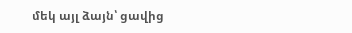մեկ այլ ձայն՝ ցավից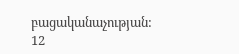բացականաչության:
12